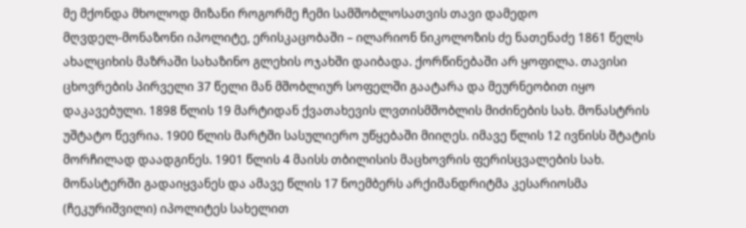მე მქონდა მხოლოდ მიზანი როგორმე ჩემი სამშობლოსათვის თავი დამედო
მღვდელ-მონაზონი იპოლიტე, ერისკაცობაში – ილარიონ ნიკოლოზის ძე ნათენაძე 1861 წელს ახალციხის მაზრაში სახაზინო გლეხის ოჯახში დაიბადა. ქორწინებაში არ ყოფილა. თავისი ცხოვრების პირველი 37 წელი მან მშობლიურ სოფელში გაატარა და მეურნეობით იყო დაკავებული. 1898 წლის 19 მარტიდან ქვათახევის ლვთისმშობლის მიძინების სახ. მონასტრის უშტატო წევრია. 1900 წლის მარტში სასულიერო უწყებაში მიიღეს. იმავე წლის 12 ივნისს შტატის მორჩილად დაადგინეს. 1901 წლის 4 მაისს თბილისის მაცხოვრის ფერისცვალების სახ. მონასტერში გადაიყვანეს და ამავე წლის 17 ნოემბერს არქიმანდრიტმა კესარიოსმა (ჩეკურიშვილი) იპოლიტეს სახელით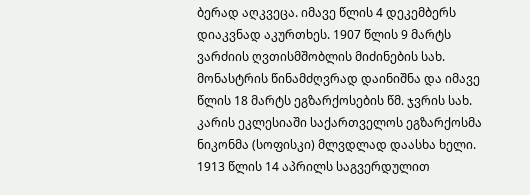ბერად აღკვეცა. იმავე წლის 4 დეკემბერს დიაკვნად აკურთხეს. 1907 წლის 9 მარტს ვარძიის ღვთისმშობლის მიძინების სახ. მონასტრის წინამძღვრად დაინიშნა და იმავე წლის 18 მარტს ეგზარქოსების წმ. ჯვრის სახ. კარის ეკლესიაში საქართველოს ეგზარქოსმა ნიკონმა (სოფისკი) მლვდლად დაასხა ხელი. 1913 წლის 14 აპრილს საგვერდულით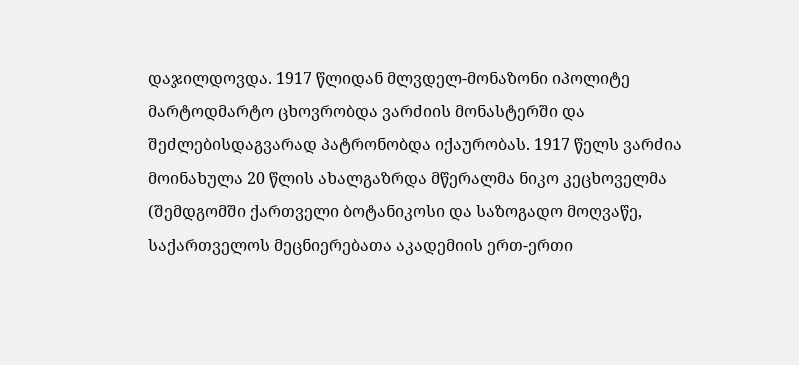დაჯილდოვდა. 1917 წლიდან მლვდელ-მონაზონი იპოლიტე მარტოდმარტო ცხოვრობდა ვარძიის მონასტერში და შეძლებისდაგვარად პატრონობდა იქაურობას. 1917 წელს ვარძია მოინახულა 20 წლის ახალგაზრდა მწერალმა ნიკო კეცხოველმა (შემდგომში ქართველი ბოტანიკოსი და საზოგადო მოღვაწე, საქართველოს მეცნიერებათა აკადემიის ერთ-ერთი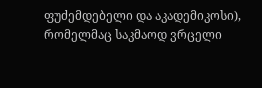ფუძემდებელი და აკადემიკოსი), რომელმაც საკმაოდ ვრცელი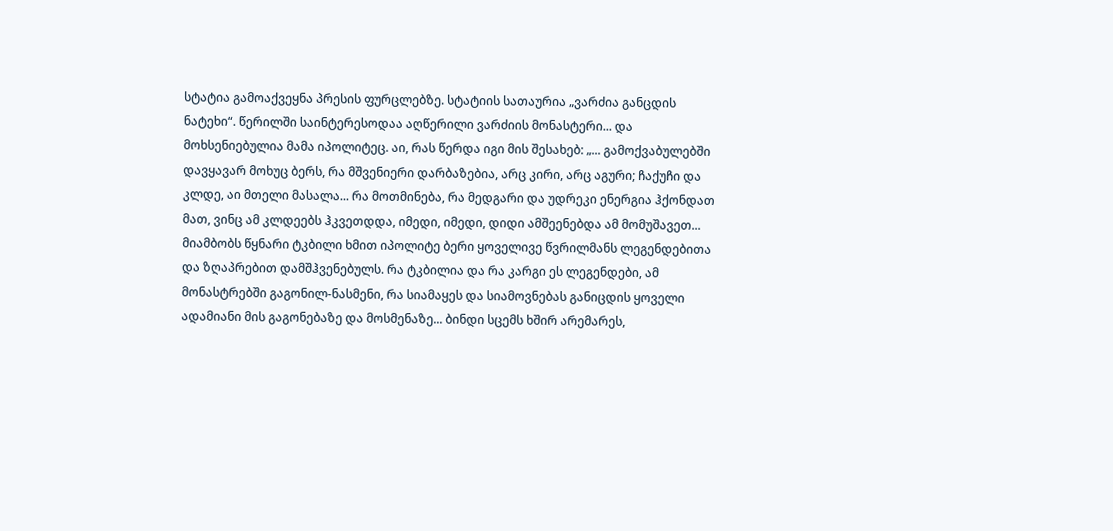სტატია გამოაქვეყნა პრესის ფურცლებზე. სტატიის სათაურია „ვარძია განცდის ნატეხი“. წერილში საინტერესოდაა აღწერილი ვარძიის მონასტერი... და მოხსენიებულია მამა იპოლიტეც. აი, რას წერდა იგი მის შესახებ: „... გამოქვაბულებში დავყავარ მოხუც ბერს, რა მშვენიერი დარბაზებია, არც კირი, არც აგური; ჩაქუჩი და
კლდე, აი მთელი მასალა... რა მოთმინება, რა მედგარი და უდრეკი ენერგია ჰქონდათ მათ, ვინც ამ კლდეებს ჰკვეთდდა, იმედი, იმედი, დიდი ამშეენებდა ამ მომუშავეთ... მიამბობს წყნარი ტკბილი ხმით იპოლიტე ბერი ყოველივე წვრილმანს ლეგენდებითა და ზღაპრებით დამშჰვენებულს. რა ტკბილია და რა კარგი ეს ლეგენდები, ამ მონასტრებში გაგონილ-ნასმენი, რა სიამაყეს და სიამოვნებას განიცდის ყოველი ადამიანი მის გაგონებაზე და მოსმენაზე... ბინდი სცემს ხშირ არემარეს,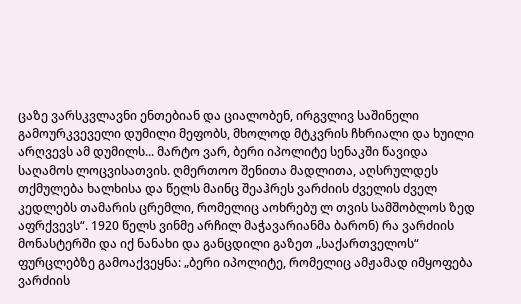ცაზე ვარსკვლავნი ენთებიან და ციალობენ, ირგვლივ საშინელი გამოურკვეველი დუმილი მეფობს, მხოლოდ მტკვრის ჩხრიალი და ხუილი არღვევს ამ დუმილს... მარტო ვარ, ბერი იპოლიტე სენაკში წავიდა საღამოს ლოცვისათვის. ღმერთოო შენითა მადლითა, აღსრულდეს თქმულება ხალხისა და წელს მაინც შეაჰრეს ვარძიის ძველის ძველ კედლებს თამარის ცრემლი, რომელიც აოხრებუ ლ თვის სამშობლოს ზედ აფრქვევს“. 1920 წელს ვინმე არჩილ მაჭავარიანმა ბარონ) რა ვარძიის მონასტერში და იქ ნანახი და განცდილი გაზეთ „საქართველოს“ ფურცლებზე გამოაქვეყნა: „ბერი იპოლიტე, რომელიც ამჟამად იმყოფება ვარძიის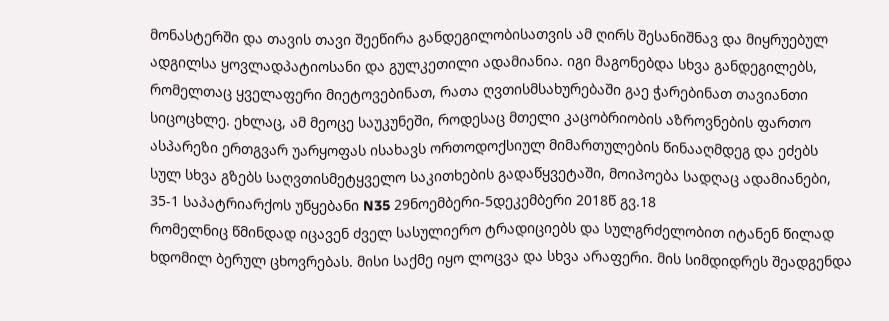მონასტერში და თავის თავი შეეწირა განდეგილობისათვის ამ ღირს შესანიშნავ და მიყრუებულ ადგილსა ყოვლადპატიოსანი და გულკეთილი ადამიანია. იგი მაგონებდა სხვა განდეგილებს, რომელთაც ყველაფერი მიეტოვებინათ, რათა ღვთისმსახურებაში გაე ჭარებინათ თავიანთი სიცოცხლე. ეხლაც, ამ მეოცე საუკუნეში, როდესაც მთელი კაცობრიობის აზროვნების ფართო ასპარეზი ერთგვარ უარყოფას ისახავს ორთოდოქსიულ მიმართულების წინააღმდეგ და ეძებს სულ სხვა გზებს საღვთისმეტყველო საკითხების გადაწყვეტაში, მოიპოება სადღაც ადამიანები,
35-1 საპატრიარქოს უწყებანი N35 29ნოემბერი-5დეკემბერი 2018წ გვ.18
რომელნიც წმინდად იცავენ ძველ სასულიერო ტრადიციებს და სულგრძელობით იტანენ წილად ხდომილ ბერულ ცხოვრებას. მისი საქმე იყო ლოცვა და სხვა არაფერი. მის სიმდიდრეს შეადგენდა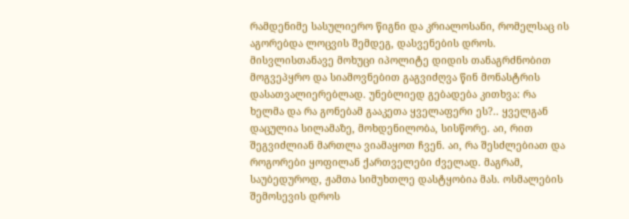რამდენიმე სასულიერო წიგნი და კრიალოსანი, რომელსაც ის აგორებდა ლოცვის შემდეგ, დასვენების დროს. მისვლისთანავე მოხუცი იპოლიტე დიდის თანაგრძნობით მოგვეპყრო და სიამოვნებით გაგვიძღვა წინ მონასტრის დასათვალიერებლად. უნებლიედ გებადება კითხვა: რა ხელმა და რა გონებამ გააკეთა ყველაფერი ეს?.. ყველგან დაცულია სილამაზე, მოხდენილობა, სისწორე. აი, რით შეგვიძლიან მართლა ვიამაყოთ ჩვენ. აი, რა შესძლებიათ და როგორები ყოფილან ქართველები ძველად. მაგრამ, საუბედუროდ, ჟამთა სიმუხთლე დასტყობია მას. ოსმალების შემოსევის დროს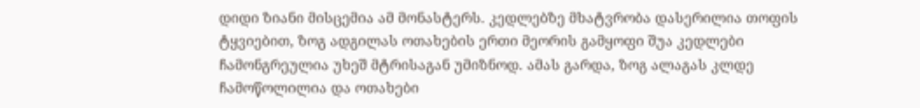დიდი ზიანი მისცემია ამ მონასტერს. კედლებზე მხატვრობა დასერილია თოფის ტყვიებით, ზოგ ადგილას ოთახების ერთი მეორის გამყოფი შუა კედლები ჩამონგრეულია უხეშ მტრისაგან უმიზნოდ. ამას გარდა, ზოგ ალაგას კლდე ჩამოწოლილია და ოთახები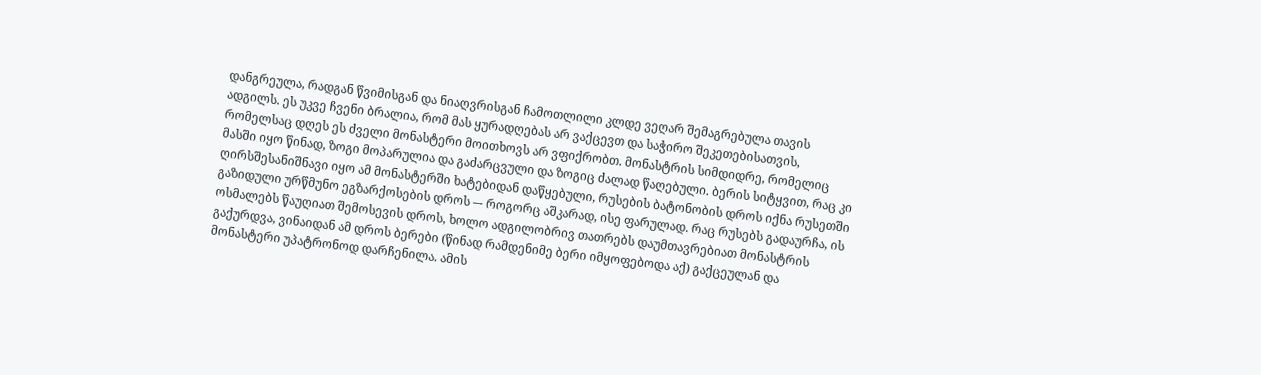დანგრეულა, რადგან წვიმისგან და ნიაღვრისგან ჩამოთლილი კლდე ვეღარ შემაგრებულა თავის ადგილს. ეს უკვე ჩვენი ბრალია, რომ მას ყურადღებას არ ვაქცევთ და საჭირო შეკეთებისათვის, რომელსაც დღეს ეს ძველი მონასტერი მოითხოვს არ ვფიქრობთ. მონასტრის სიმდიდრე, რომელიც მასში იყო წინად, ზოგი მოპარულია და გაძარცვული და ზოგიც ძალად წაღებული. ბერის სიტყვით, რაც კი ღირსშესანიშნავი იყო ამ მონასტერში ხატებიდან დაწყებული, რუსების ბატონობის დროს იქნა რუსეთში გაზიდული ურწმუნო ეგზარქოსების დროს –- როგორც აშკარად, ისე ფარულად. რაც რუსებს გადაურჩა, ის ოსმალებს წაუღიათ შემოსევის დროს, ხოლო ადგილობრივ თათრებს დაუმთავრებიათ მონასტრის გაქურდვა, ვინაიდან ამ დროს ბერები (წინად რამდენიმე ბერი იმყოფებოდა აქ) გაქცეულან და მონასტერი უპატრონოდ დარჩენილა. ამის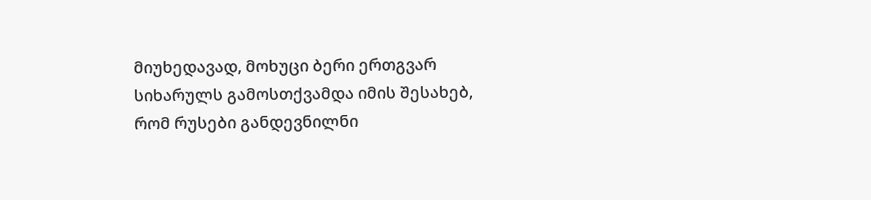მიუხედავად, მოხუცი ბერი ერთგვარ სიხარულს გამოსთქვამდა იმის შესახებ, რომ რუსები განდევნილნი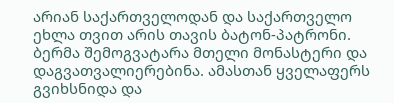არიან საქართველოდან და საქართველო ეხლა თვით არის თავის ბატონ-პატრონი. ბერმა შემოგვატარა მთელი მონასტერი და დაგვათვალიერებინა. ამასთან ყველაფერს გვიხსნიდა და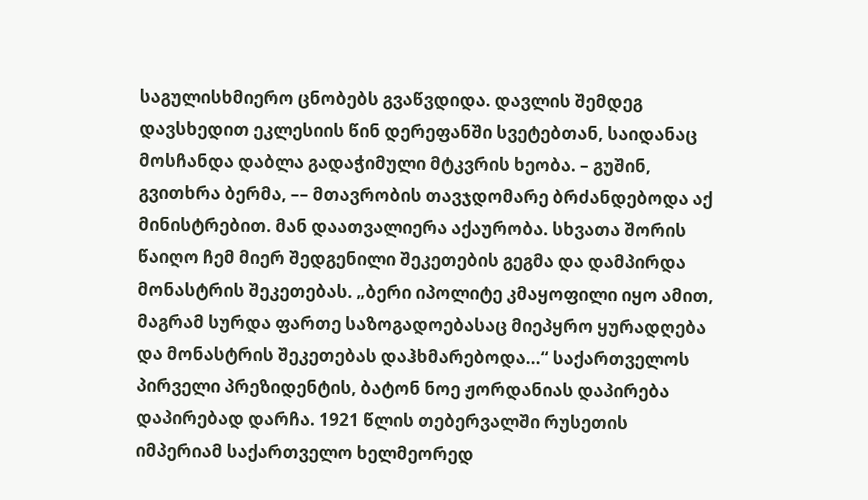საგულისხმიერო ცნობებს გვაწვდიდა. დავლის შემდეგ დავსხედით ეკლესიის წინ დერეფანში სვეტებთან, საიდანაც მოსჩანდა დაბლა გადაჭიმული მტკვრის ხეობა. – გუშინ, გვითხრა ბერმა, –– მთავრობის თავჯდომარე ბრძანდებოდა აქ მინისტრებით. მან დაათვალიერა აქაურობა. სხვათა შორის წაიღო ჩემ მიერ შედგენილი შეკეთების გეგმა და დამპირდა მონასტრის შეკეთებას. „ბერი იპოლიტე კმაყოფილი იყო ამით, მაგრამ სურდა ფართე საზოგადოებასაც მიეპყრო ყურადღება და მონასტრის შეკეთებას დაჰხმარებოდა...“ საქართველოს პირველი პრეზიდენტის, ბატონ ნოე ჟორდანიას დაპირება დაპირებად დარჩა. 1921 წლის თებერვალში რუსეთის იმპერიამ საქართველო ხელმეორედ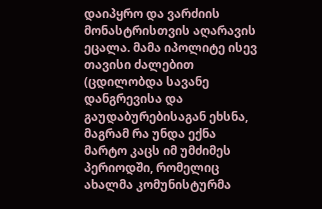დაიპყრო და ვარძიის მონასტრისთვის აღარავის ეცალა. მამა იპოლიტე ისევ თავისი ძალებით (ცდილობდა სავანე დანგრევისა და გაუდაბურებისაგან ეხსნა, მაგრამ რა უნდა ექნა მარტო კაცს იმ უმძიმეს პერიოდში, რომელიც ახალმა კომუნისტურმა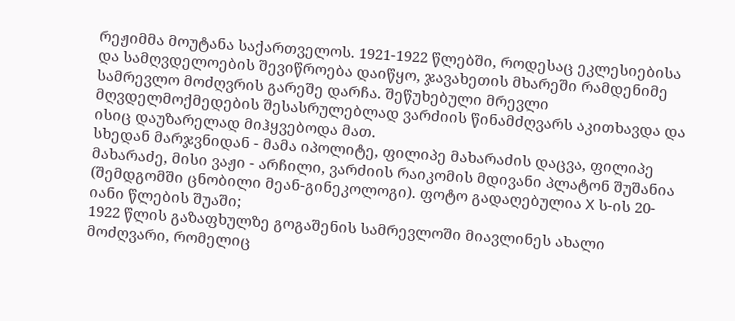რეჟიმმა მოუტანა საქართველოს. 1921-1922 წლებში, როდესაც ეკლესიებისა და სამღვდელოების შევიწროება დაიწყო, ჯავახეთის მხარეში რამდენიმე სამრევლო მოძღვრის გარეშე დარჩა. შეწუხებული მრევლი მღვდელმოქმედების შესასრულებლად ვარძიის წინამძღვარს აკითხავდა და ისიც დაუზარელად მიჰყვებოდა მათ.
სხედან მარჯვნიდან - მამა იპოლიტე, ფილიპე მახარაძის დაცვა, ფილიპე მახარაძე, მისი ვაჟი - არჩილი, ვარძიის რაიკომის მდივანი პლატონ შუშანია (შემდგომში ცნობილი მეან-გინეკოლოგი). ფოტო გადაღებულია X ს-ის 20-იანი წლების შუაში;
1922 წლის გაზაფხულზე გოგაშენის სამრევლოში მიავლინეს ახალი მოძღვარი, რომელიც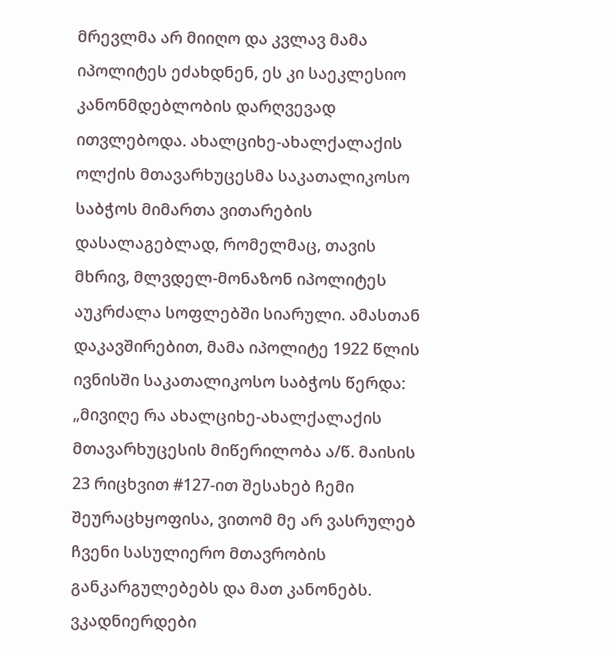მრევლმა არ მიიღო და კვლავ მამა იპოლიტეს ეძახდნენ, ეს კი საეკლესიო კანონმდებლობის დარღვევად ითვლებოდა. ახალციხე-ახალქალაქის ოლქის მთავარხუცესმა საკათალიკოსო საბჭოს მიმართა ვითარების დასალაგებლად, რომელმაც, თავის მხრივ, მლვდელ-მონაზონ იპოლიტეს აუკრძალა სოფლებში სიარული. ამასთან დაკავშირებით, მამა იპოლიტე 1922 წლის ივნისში საკათალიკოსო საბჭოს წერდა: „მივიღე რა ახალციხე-ახალქალაქის მთავარხუცესის მიწერილობა ა/წ. მაისის 23 რიცხვით #127-ით შესახებ ჩემი შეურაცხყოფისა, ვითომ მე არ ვასრულებ ჩვენი სასულიერო მთავრობის განკარგულებებს და მათ კანონებს. ვკადნიერდები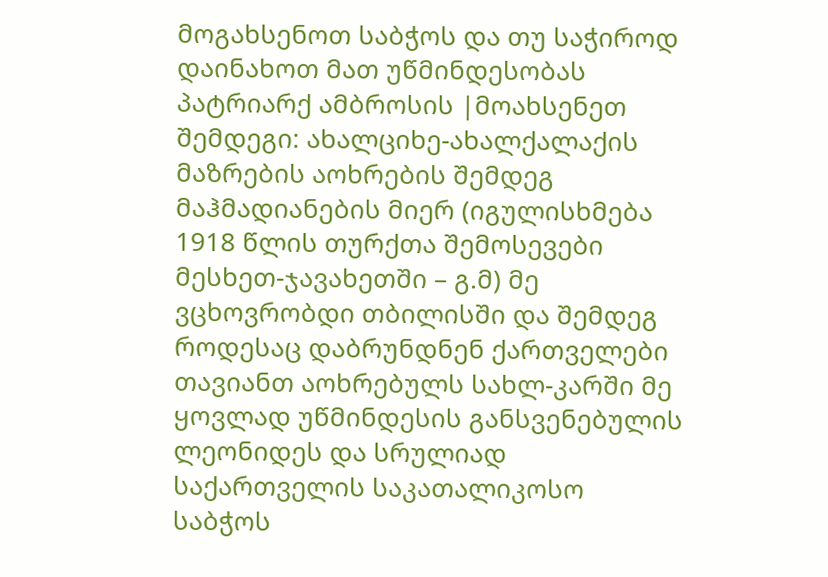მოგახსენოთ საბჭოს და თუ საჭიროდ დაინახოთ მათ უწმინდესობას პატრიარქ ამბროსის |მოახსენეთ შემდეგი: ახალციხე-ახალქალაქის მაზრების აოხრების შემდეგ მაჰმადიანების მიერ (იგულისხმება 1918 წლის თურქთა შემოსევები მესხეთ-ჯავახეთში – გ.მ) მე ვცხოვრობდი თბილისში და შემდეგ როდესაც დაბრუნდნენ ქართველები თავიანთ აოხრებულს სახლ-კარში მე ყოვლად უწმინდესის განსვენებულის ლეონიდეს და სრულიად საქართველის საკათალიკოსო საბჭოს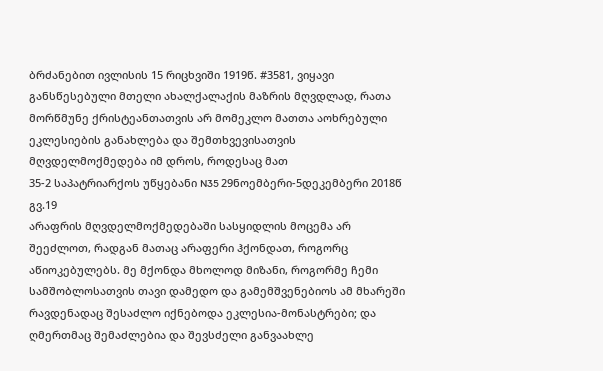ბრძანებით ივლისის 15 რიცხვიში 1919წ. #3581, ვიყავი განსწესებული მთელი ახალქალაქის მაზრის მღვდლად, რათა მორწმუნე ქრისტეანთათვის არ მომეკლო მათთა აოხრებული ეკლესიების განახლება და შემთხვევისათვის მღვდელმოქმედება იმ დროს, როდესაც მათ
35-2 საპატრიარქოს უწყებანი N35 29ნოემბერი-5დეკემბერი 2018წ გვ.19
არაფრის მღვდელმოქმედებაში სასყიდლის მოცემა არ შეეძლოთ, რადგან მათაც არაფერი ჰქონდათ, როგორც აწიოკებულებს. მე მქონდა მხოლოდ მიზანი, როგორმე ჩემი სამშობლოსათვის თავი დამედო და გამემშვენებიოს ამ მხარეში რავდენადაც შესაძლო იქნებოდა ეკლესია-მონასტრები; და ღმერთმაც შემაძლებია და შევსძელი განვაახლე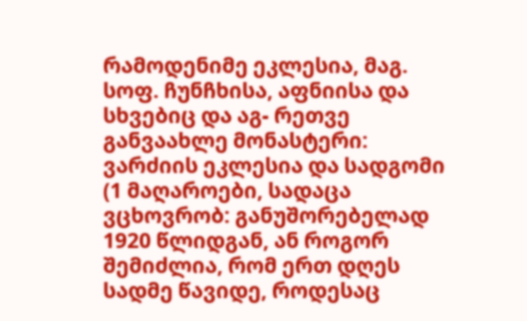რამოდენიმე ეკლესია, მაგ. სოფ. ჩუნჩხისა, აფნიისა და სხვებიც და აგ- რეთვე განვაახლე მონასტერი: ვარძიის ეკლესია და სადგომი (1 მაღაროები, სადაცა ვცხოვრობ: განუშორებელად 1920 წლიდგან, ან როგორ შემიძლია, რომ ერთ დღეს სადმე წავიდე, როდესაც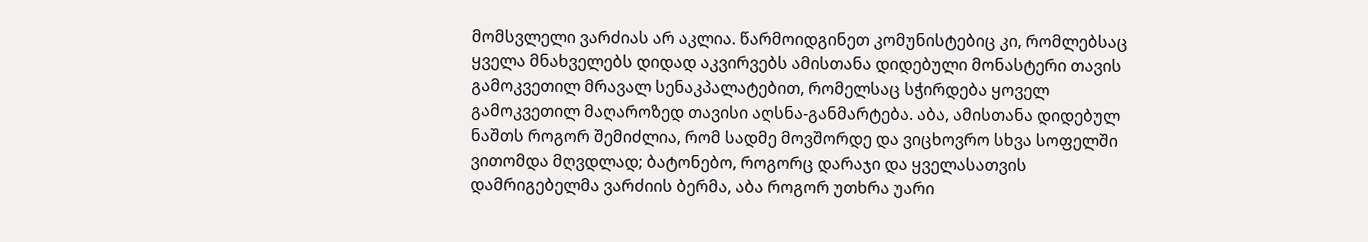მომსვლელი ვარძიას არ აკლია. წარმოიდგინეთ კომუნისტებიც კი, რომლებსაც ყველა მნახველებს დიდად აკვირვებს ამისთანა დიდებული მონასტერი თავის გამოკვეთილ მრავალ სენაკპალატებით, რომელსაც სჭირდება ყოველ გამოკვეთილ მაღაროზედ თავისი აღსნა-განმარტება. აბა, ამისთანა დიდებულ ნაშთს როგორ შემიძლია, რომ სადმე მოვშორდე და ვიცხოვრო სხვა სოფელში ვითომდა მღვდლად; ბატონებო, როგორც დარაჯი და ყველასათვის დამრიგებელმა ვარძიის ბერმა, აბა როგორ უთხრა უარი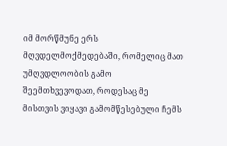იმ მორწმუნე ერს მღვდელმოქმედებაში, რომელიც მათ უმღვდლოობის გამო შეემთხვევოდათ, როდესაც მე მისთვის ვიყავი გამომწესებული ჩემს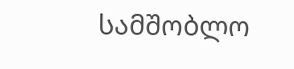სამშობლო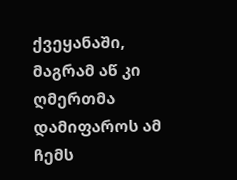ქვეყანაში, მაგრამ აწ კი ღმერთმა დამიფაროს ამ ჩემს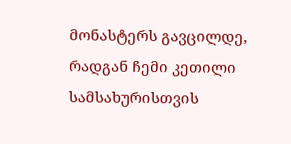მონასტერს გავცილდე, რადგან ჩემი კეთილი სამსახურისთვის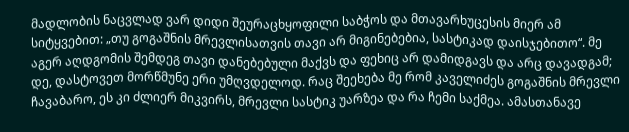მადლობის ნაცვლად ვარ დიდი შეურაცხყოფილი საბჭოს და მთავარხუცესის მიერ ამ სიტყვებით: „თუ გოგაშნის მრევლისათვის თავი არ მიგინებებია, სასტიკად დაისჯებითო“. მე აგერ აღდგომის შემდეგ თავი დანებებული მაქვს და ფეხიც არ დამიდგავს და არც დავადგამ; დე, დასტოვეთ მორწმუნე ერი უმღვდელოდ. რაც შეეხება მე რომ კაველიძეს გოგაშნის მრევლი ჩავაბარო, ეს კი ძლიერ მიკვირს, მრევლი სასტიკ უარზეა და რა ჩემი საქმეა. ამასთანავე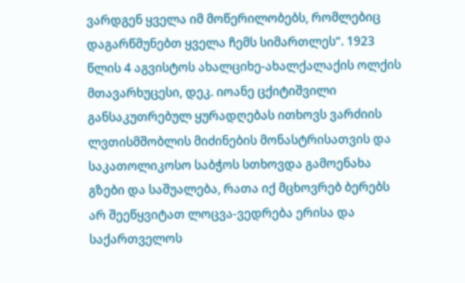ვარდგენ ყველა იმ მოწერილობებს, რომლებიც დაგარწმუნებთ ყველა ჩემს სიმართლეს“. 1923 წლის 4 აგვისტოს ახალციხე-ახალქალაქის ოლქის მთავარხუცესი, დეკ. იოანე ცქიტიშვილი განსაკუთრებულ ყურადღებას ითხოვს ვარძიის ლვთისმშობლის მიძინების მონასტრისათვის და საკათოლიკოსო საბჭოს სთხოვდა გამოენახა გზები და საშუალება, რათა იქ მცხოვრებ ბერებს არ შეეწყვიტათ ლოცვა-ვედრება ერისა და საქართველოს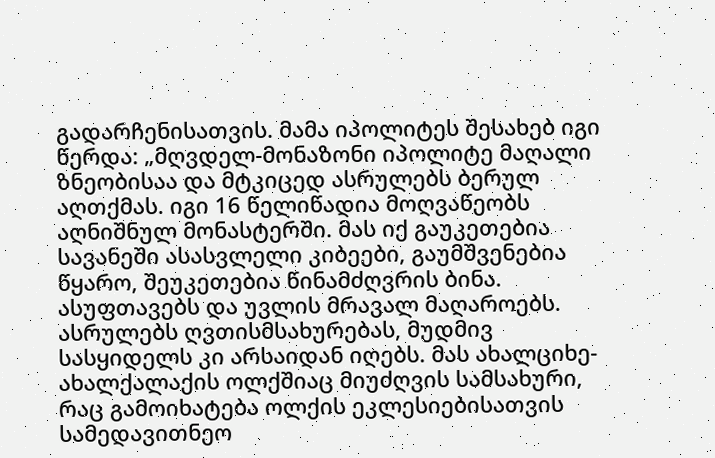გადარჩენისათვის. მამა იპოლიტეს შესახებ იგი წერდა: „მღვდელ-მონაზონი იპოლიტე მაღალი ზნეობისაა და მტკიცედ ასრულებს ბერულ აღთქმას. იგი 16 წელიწადია მოღვაწეობს აღნიშნულ მონასტერში. მას იქ გაუკეთებია სავანეში ასასვლელი კიბეები, გაუმშვენებია წყარო, შეუკეთებია წინამძღვრის ბინა. ასუფთავებს და უვლის მრავალ მაღაროებს. ასრულებს ღვთისმსახურებას, მუდმივ სასყიდელს კი არსაიდან იღებს. მას ახალციხე-ახალქალაქის ოლქშიაც მიუძღვის სამსახური, რაც გამოიხატება ოლქის ეკლესიებისათვის სამედავითნეო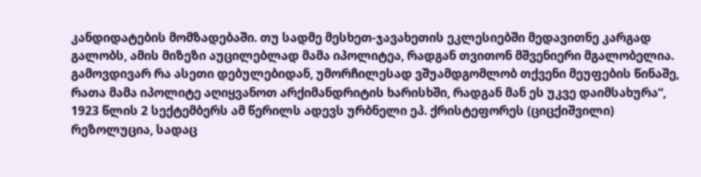კანდიდატების მომზადებაში. თუ სადმე მესხეთ-ჯავახეთის ეკლესიებში მედავითნე კარგად გალობს, ამის მიზეზი აუცილებლად მამა იპოლიტეა, რადგან თვითონ მშვენიერი მგალობელია. გამოვდივარ რა ასეთი დებულებიდან, უმორჩილესად ვშუამდგომლობ თქვენი მეუფების წინაშე, რათა მამა იპოლიტე აღიყვანოთ არქიმანდრიტის ხარისხში, რადგან მან ეს უკვე დაიმსახურა“, 1923 წლის 2 სექტემბერს ამ წერილს ადევს ურბნელი ეპ. ქრისტეფორეს (ციცქიშვილი) რეზოლუცია, სადაც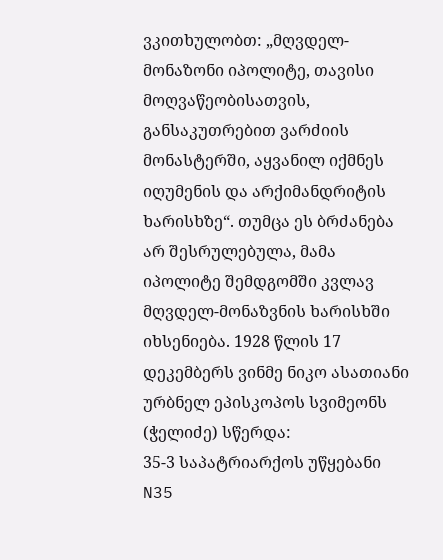ვკითხულობთ: „მღვდელ-მონაზონი იპოლიტე, თავისი მოღვაწეობისათვის, განსაკუთრებით ვარძიის მონასტერში, აყვანილ იქმნეს იღუმენის და არქიმანდრიტის ხარისხზე“. თუმცა ეს ბრძანება არ შესრულებულა, მამა იპოლიტე შემდგომში კვლავ მღვდელ-მონაზვნის ხარისხში იხსენიება. 1928 წლის 17 დეკემბერს ვინმე ნიკო ასათიანი ურბნელ ეპისკოპოს სვიმეონს (ჭელიძე) სწერდა:
35-3 საპატრიარქოს უწყებანი N35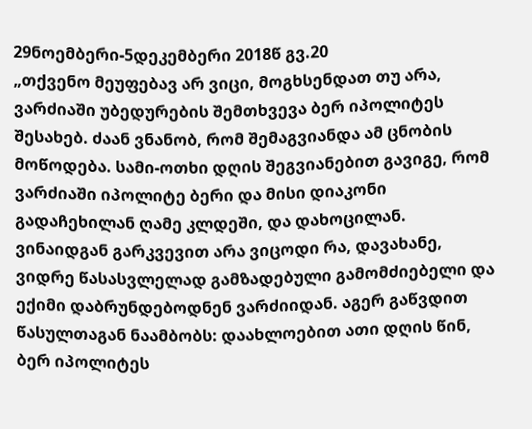29ნოემბერი-5დეკემბერი 2018წ გვ.20
„თქვენო მეუფებავ არ ვიცი, მოგხსენდათ თუ არა, ვარძიაში უბედურების შემთხვევა ბერ იპოლიტეს შესახებ. ძაან ვნანობ, რომ შემაგვიანდა ამ ცნობის მოწოდება. სამი-ოთხი დღის შეგვიანებით გავიგე, რომ ვარძიაში იპოლიტე ბერი და მისი დიაკონი გადაჩეხილან ღამე კლდეში, და დახოცილან. ვინაიდგან გარკვევით არა ვიცოდი რა, დავახანე, ვიდრე წასასვლელად გამზადებული გამომძიებელი და ექიმი დაბრუნდებოდნენ ვარძიიდან. აგერ გაწვდით წასულთაგან ნაამბობს: დაახლოებით ათი დღის წინ, ბერ იპოლიტეს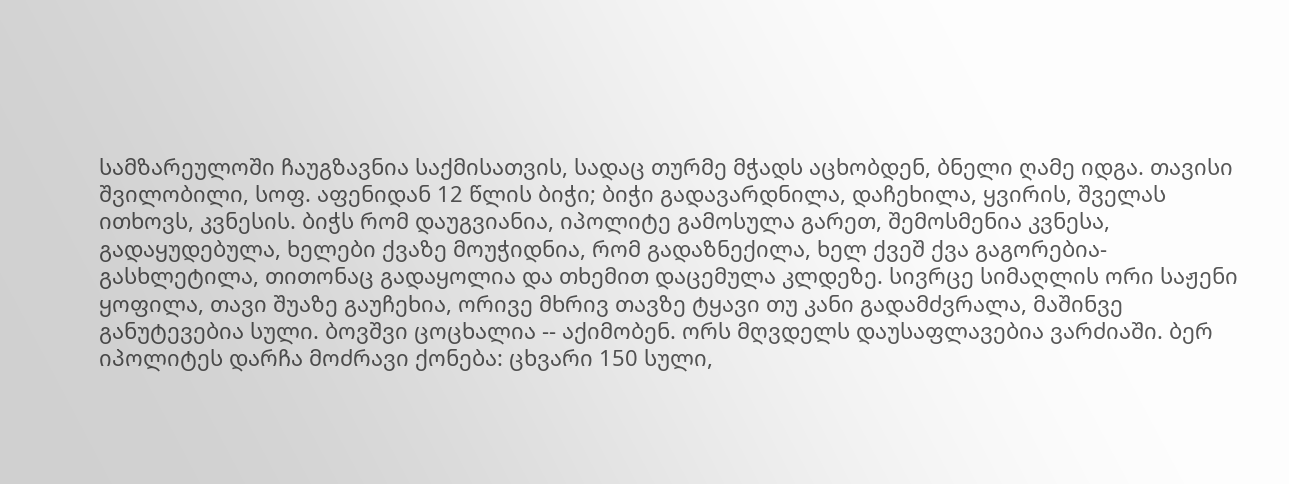სამზარეულოში ჩაუგზავნია საქმისათვის, სადაც თურმე მჭადს აცხობდენ, ბნელი ღამე იდგა. თავისი შვილობილი, სოფ. აფენიდან 12 წლის ბიჭი; ბიჭი გადავარდნილა, დაჩეხილა, ყვირის, შველას ითხოვს, კვნესის. ბიჭს რომ დაუგვიანია, იპოლიტე გამოსულა გარეთ, შემოსმენია კვნესა, გადაყუდებულა, ხელები ქვაზე მოუჭიდნია, რომ გადაზნექილა, ხელ ქვეშ ქვა გაგორებია-გასხლეტილა, თითონაც გადაყოლია და თხემით დაცემულა კლდეზე. სივრცე სიმაღლის ორი საჟენი ყოფილა, თავი შუაზე გაუჩეხია, ორივე მხრივ თავზე ტყავი თუ კანი გადამძვრალა, მაშინვე განუტევებია სული. ბოვშვი ცოცხალია -- აქიმობენ. ორს მღვდელს დაუსაფლავებია ვარძიაში. ბერ იპოლიტეს დარჩა მოძრავი ქონება: ცხვარი 150 სული,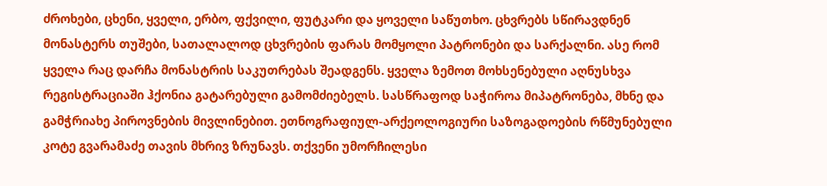ძროხები, ცხენი, ყველი, ერბო, ფქვილი, ფუტკარი და ყოველი საწუთხო. ცხვრებს სწირავდნენ მონასტერს თუშები, სათალალოდ ცხვრების ფარას მომყოლი პატრონები და სარქალნი. ასე რომ ყველა რაც დარჩა მონასტრის საკუთრებას შეადგენს. ყველა ზემოთ მოხსენებული აღნუსხვა რეგისტრაციაში ჰქონია გატარებული გამომძიებელს. სასწრაფოდ საჭიროა მიპატრონება, მხნე და გამჭრიახე პიროვნების მივლინებით. ეთნოგრაფიულ-არქეოლოგიური საზოგადოების რწმუნებული კოტე გვარამაძე თავის მხრივ ზრუნავს. თქვენი უმორჩილესი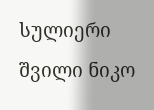სულიერი შვილი ნიკო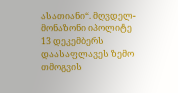ასათიანი“. მღვდელ-მონაზონი იპოლიტე 13 დეკემბერს დაასაფლავეს ზემო თმოგვის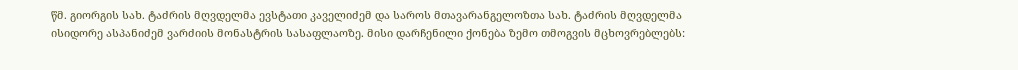წმ. გიორგის სახ. ტაძრის მღვდელმა ევსტათი კაველიძემ და საროს მთავარანგელოზთა სახ. ტაძრის მღვდელმა ისიდორე ასპანიძემ ვარძიის მონასტრის სასაფლაოზე. მისი დარჩენილი ქონება ზემო თმოგვის მცხოვრებლებს: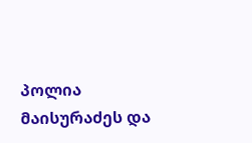პოლია მაისურაძეს და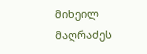მიხეილ მაღრაძეს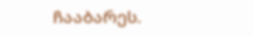ჩააბარეს.